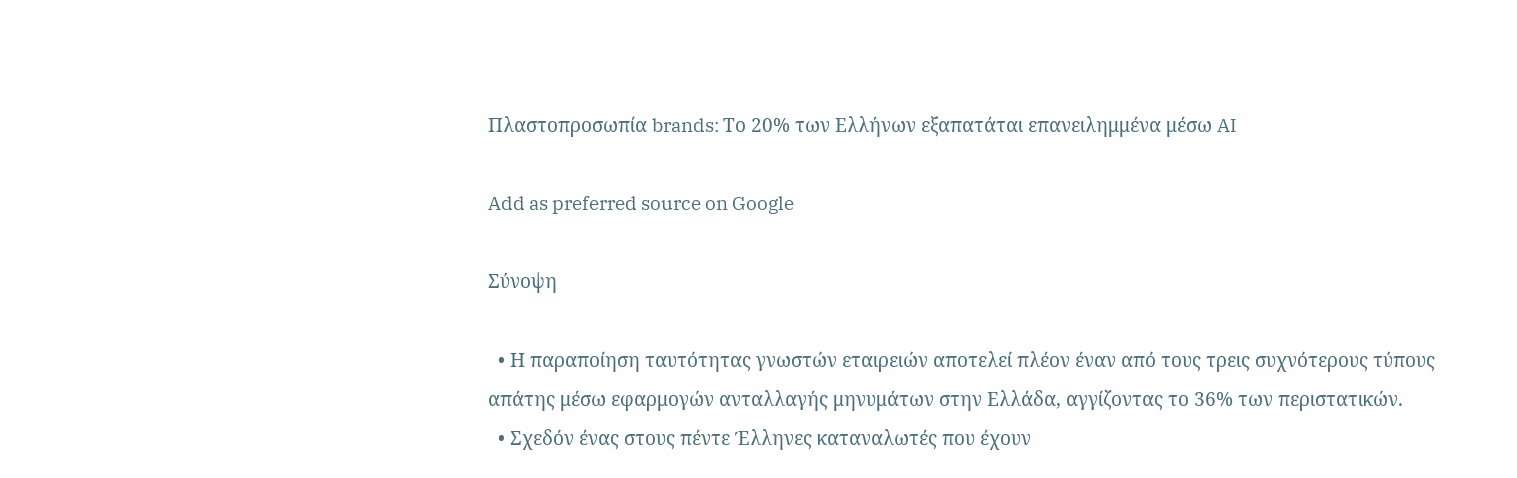Πλαστοπροσωπία brands: Το 20% των Ελλήνων εξαπατάται επανειλημμένα μέσω AI

Add as preferred source on Google

Σύνοψη

  • Η παραποίηση ταυτότητας γνωστών εταιρειών αποτελεί πλέον έναν από τους τρεις συχνότερους τύπους απάτης μέσω εφαρμογών ανταλλαγής μηνυμάτων στην Ελλάδα, αγγίζοντας το 36% των περιστατικών.
  • Σχεδόν ένας στους πέντε Έλληνες καταναλωτές που έχουν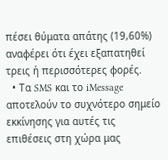πέσει θύματα απάτης (19,60%) αναφέρει ότι έχει εξαπατηθεί τρεις ή περισσότερες φορές.
  • Τα SMS και το iMessage αποτελούν το συχνότερο σημείο εκκίνησης για αυτές τις επιθέσεις στη χώρα μας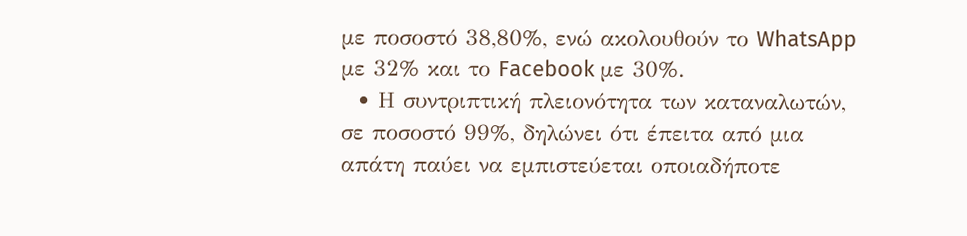με ποσοστό 38,80%, ενώ ακολουθούν το WhatsApp με 32% και το Facebook με 30%.
  • Η συντριπτική πλειονότητα των καταναλωτών, σε ποσοστό 99%, δηλώνει ότι έπειτα από μια απάτη παύει να εμπιστεύεται οποιαδήποτε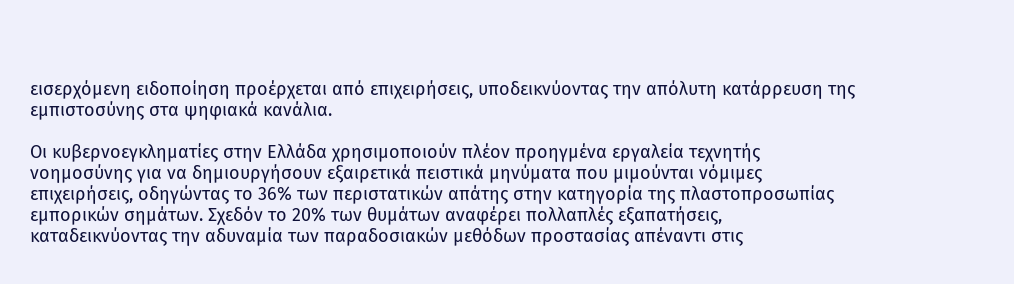εισερχόμενη ειδοποίηση προέρχεται από επιχειρήσεις, υποδεικνύοντας την απόλυτη κατάρρευση της εμπιστοσύνης στα ψηφιακά κανάλια.

Οι κυβερνοεγκληματίες στην Ελλάδα χρησιμοποιούν πλέον προηγμένα εργαλεία τεχνητής νοημοσύνης για να δημιουργήσουν εξαιρετικά πειστικά μηνύματα που μιμούνται νόμιμες επιχειρήσεις, οδηγώντας το 36% των περιστατικών απάτης στην κατηγορία της πλαστοπροσωπίας εμπορικών σημάτων. Σχεδόν το 20% των θυμάτων αναφέρει πολλαπλές εξαπατήσεις, καταδεικνύοντας την αδυναμία των παραδοσιακών μεθόδων προστασίας απέναντι στις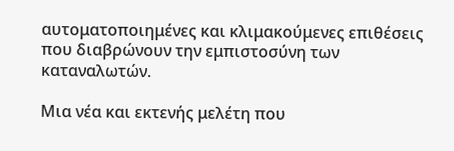αυτοματοποιημένες και κλιμακούμενες επιθέσεις που διαβρώνουν την εμπιστοσύνη των καταναλωτών.

Μια νέα και εκτενής μελέτη που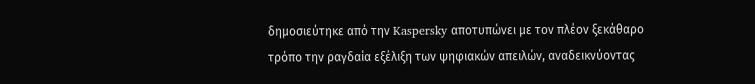δημοσιεύτηκε από την Kaspersky αποτυπώνει με τον πλέον ξεκάθαρο τρόπο την ραγδαία εξέλιξη των ψηφιακών απειλών, αναδεικνύοντας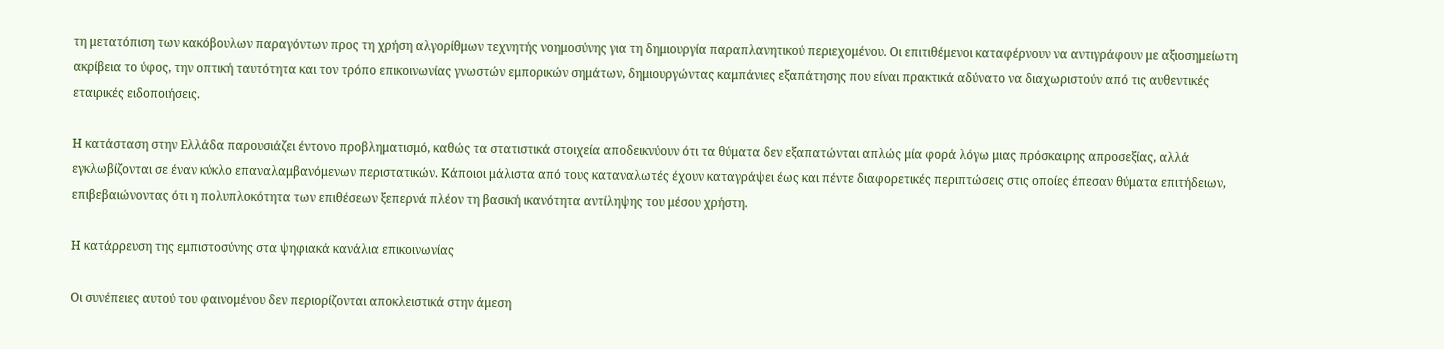τη μετατόπιση των κακόβουλων παραγόντων προς τη χρήση αλγορίθμων τεχνητής νοημοσύνης για τη δημιουργία παραπλανητικού περιεχομένου. Οι επιτιθέμενοι καταφέρνουν να αντιγράφουν με αξιοσημείωτη ακρίβεια το ύφος, την οπτική ταυτότητα και τον τρόπο επικοινωνίας γνωστών εμπορικών σημάτων, δημιουργώντας καμπάνιες εξαπάτησης που είναι πρακτικά αδύνατο να διαχωριστούν από τις αυθεντικές εταιρικές ειδοποιήσεις.

Η κατάσταση στην Ελλάδα παρουσιάζει έντονο προβληματισμό, καθώς τα στατιστικά στοιχεία αποδεικνύουν ότι τα θύματα δεν εξαπατώνται απλώς μία φορά λόγω μιας πρόσκαιρης απροσεξίας, αλλά εγκλωβίζονται σε έναν κύκλο επαναλαμβανόμενων περιστατικών. Κάποιοι μάλιστα από τους καταναλωτές έχουν καταγράψει έως και πέντε διαφορετικές περιπτώσεις στις οποίες έπεσαν θύματα επιτήδειων, επιβεβαιώνοντας ότι η πολυπλοκότητα των επιθέσεων ξεπερνά πλέον τη βασική ικανότητα αντίληψης του μέσου χρήστη.

Η κατάρρευση της εμπιστοσύνης στα ψηφιακά κανάλια επικοινωνίας

Οι συνέπειες αυτού του φαινομένου δεν περιορίζονται αποκλειστικά στην άμεση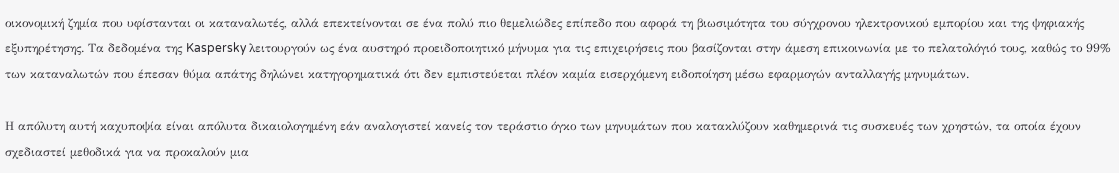οικονομική ζημία που υφίστανται οι καταναλωτές, αλλά επεκτείνονται σε ένα πολύ πιο θεμελιώδες επίπεδο που αφορά τη βιωσιμότητα του σύγχρονου ηλεκτρονικού εμπορίου και της ψηφιακής εξυπηρέτησης. Τα δεδομένα της Kaspersky λειτουργούν ως ένα αυστηρό προειδοποιητικό μήνυμα για τις επιχειρήσεις που βασίζονται στην άμεση επικοινωνία με το πελατολόγιό τους, καθώς το 99% των καταναλωτών που έπεσαν θύμα απάτης δηλώνει κατηγορηματικά ότι δεν εμπιστεύεται πλέον καμία εισερχόμενη ειδοποίηση μέσω εφαρμογών ανταλλαγής μηνυμάτων.

Η απόλυτη αυτή καχυποψία είναι απόλυτα δικαιολογημένη εάν αναλογιστεί κανείς τον τεράστιο όγκο των μηνυμάτων που κατακλύζουν καθημερινά τις συσκευές των χρηστών, τα οποία έχουν σχεδιαστεί μεθοδικά για να προκαλούν μια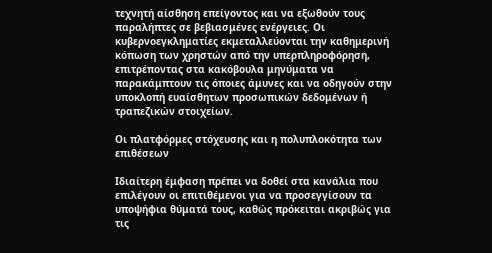τεχνητή αίσθηση επείγοντος και να εξωθούν τους παραλήπτες σε βεβιασμένες ενέργειες. Οι κυβερνοεγκληματίες εκμεταλλεύονται την καθημερινή κόπωση των χρηστών από την υπερπληροφόρηση, επιτρέποντας στα κακόβουλα μηνύματα να παρακάμπτουν τις όποιες άμυνες και να οδηγούν στην υποκλοπή ευαίσθητων προσωπικών δεδομένων ή τραπεζικών στοιχείων.

Οι πλατφόρμες στόχευσης και η πολυπλοκότητα των επιθέσεων

Ιδιαίτερη έμφαση πρέπει να δοθεί στα κανάλια που επιλέγουν οι επιτιθέμενοι για να προσεγγίσουν τα υποψήφια θύματά τους, καθώς πρόκειται ακριβώς για τις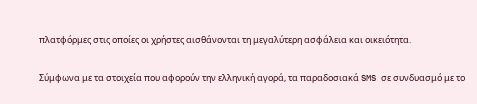πλατφόρμες στις οποίες οι χρήστες αισθάνονται τη μεγαλύτερη ασφάλεια και οικειότητα.

Σύμφωνα με τα στοιχεία που αφορούν την ελληνική αγορά, τα παραδοσιακά SMS σε συνδυασμό με το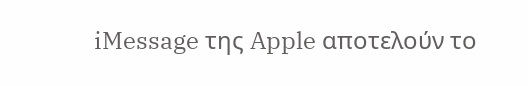iMessage της Apple αποτελούν το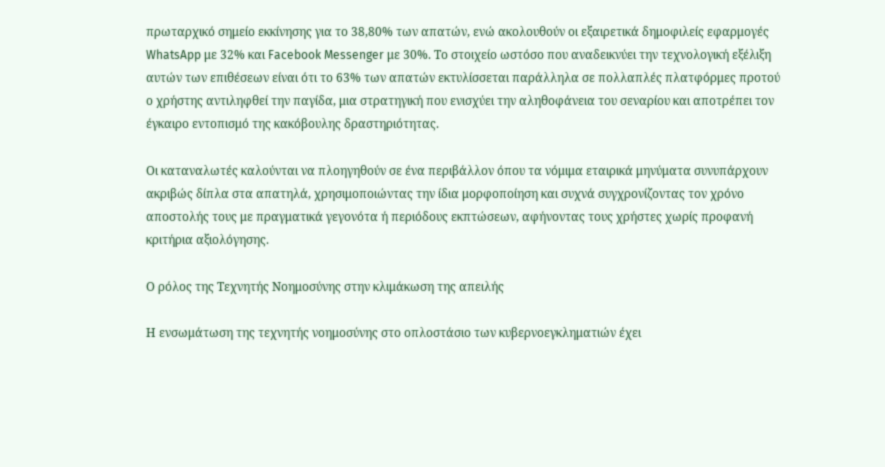πρωταρχικό σημείο εκκίνησης για το 38,80% των απατών, ενώ ακολουθούν οι εξαιρετικά δημοφιλείς εφαρμογές WhatsApp με 32% και Facebook Messenger με 30%. Το στοιχείο ωστόσο που αναδεικνύει την τεχνολογική εξέλιξη αυτών των επιθέσεων είναι ότι το 63% των απατών εκτυλίσσεται παράλληλα σε πολλαπλές πλατφόρμες προτού ο χρήστης αντιληφθεί την παγίδα, μια στρατηγική που ενισχύει την αληθοφάνεια του σεναρίου και αποτρέπει τον έγκαιρο εντοπισμό της κακόβουλης δραστηριότητας.

Οι καταναλωτές καλούνται να πλοηγηθούν σε ένα περιβάλλον όπου τα νόμιμα εταιρικά μηνύματα συνυπάρχουν ακριβώς δίπλα στα απατηλά, χρησιμοποιώντας την ίδια μορφοποίηση και συχνά συγχρονίζοντας τον χρόνο αποστολής τους με πραγματικά γεγονότα ή περιόδους εκπτώσεων, αφήνοντας τους χρήστες χωρίς προφανή κριτήρια αξιολόγησης.

Ο ρόλος της Τεχνητής Νοημοσύνης στην κλιμάκωση της απειλής

Η ενσωμάτωση της τεχνητής νοημοσύνης στο οπλοστάσιο των κυβερνοεγκληματιών έχει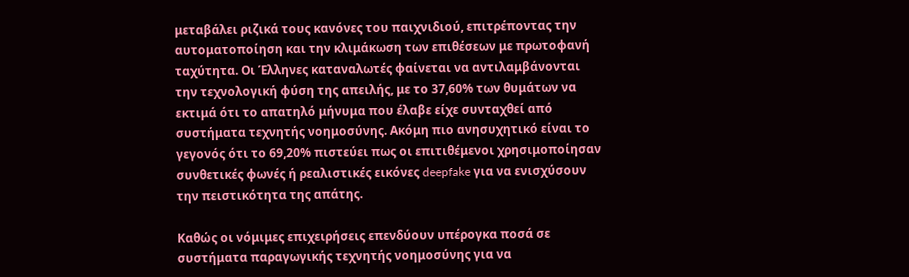μεταβάλει ριζικά τους κανόνες του παιχνιδιού, επιτρέποντας την αυτοματοποίηση και την κλιμάκωση των επιθέσεων με πρωτοφανή ταχύτητα. Οι Έλληνες καταναλωτές φαίνεται να αντιλαμβάνονται την τεχνολογική φύση της απειλής, με το 37,60% των θυμάτων να εκτιμά ότι το απατηλό μήνυμα που έλαβε είχε συνταχθεί από συστήματα τεχνητής νοημοσύνης. Ακόμη πιο ανησυχητικό είναι το γεγονός ότι το 69,20% πιστεύει πως οι επιτιθέμενοι χρησιμοποίησαν συνθετικές φωνές ή ρεαλιστικές εικόνες deepfake για να ενισχύσουν την πειστικότητα της απάτης.

Καθώς οι νόμιμες επιχειρήσεις επενδύουν υπέρογκα ποσά σε συστήματα παραγωγικής τεχνητής νοημοσύνης για να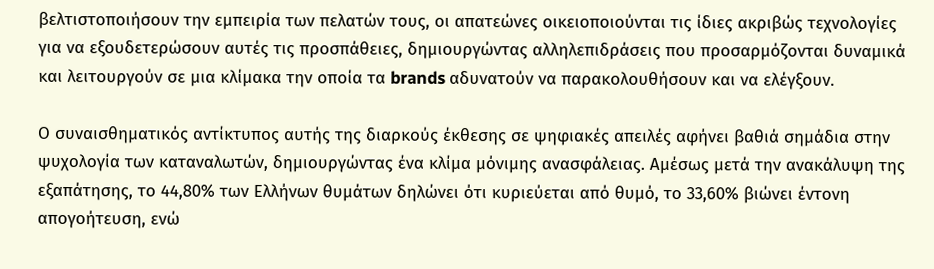βελτιστοποιήσουν την εμπειρία των πελατών τους, οι απατεώνες οικειοποιούνται τις ίδιες ακριβώς τεχνολογίες για να εξουδετερώσουν αυτές τις προσπάθειες, δημιουργώντας αλληλεπιδράσεις που προσαρμόζονται δυναμικά και λειτουργούν σε μια κλίμακα την οποία τα brands αδυνατούν να παρακολουθήσουν και να ελέγξουν.

Ο συναισθηματικός αντίκτυπος αυτής της διαρκούς έκθεσης σε ψηφιακές απειλές αφήνει βαθιά σημάδια στην ψυχολογία των καταναλωτών, δημιουργώντας ένα κλίμα μόνιμης ανασφάλειας. Αμέσως μετά την ανακάλυψη της εξαπάτησης, το 44,80% των Ελλήνων θυμάτων δηλώνει ότι κυριεύεται από θυμό, το 33,60% βιώνει έντονη απογοήτευση, ενώ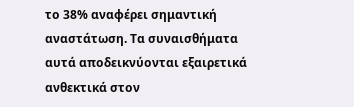το 38% αναφέρει σημαντική αναστάτωση. Τα συναισθήματα αυτά αποδεικνύονται εξαιρετικά ανθεκτικά στον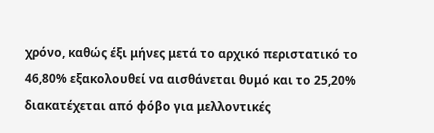χρόνο, καθώς έξι μήνες μετά το αρχικό περιστατικό το 46,80% εξακολουθεί να αισθάνεται θυμό και το 25,20% διακατέχεται από φόβο για μελλοντικές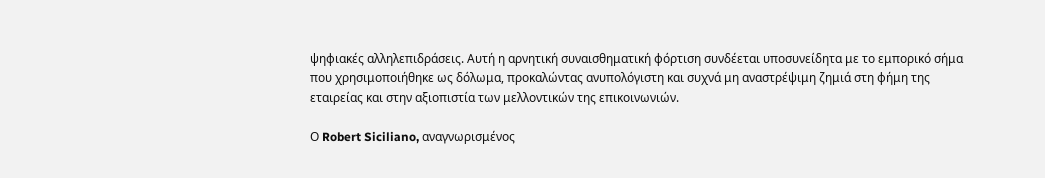ψηφιακές αλληλεπιδράσεις. Αυτή η αρνητική συναισθηματική φόρτιση συνδέεται υποσυνείδητα με το εμπορικό σήμα που χρησιμοποιήθηκε ως δόλωμα, προκαλώντας ανυπολόγιστη και συχνά μη αναστρέψιμη ζημιά στη φήμη της εταιρείας και στην αξιοπιστία των μελλοντικών της επικοινωνιών.

Ο Robert Siciliano, αναγνωρισμένος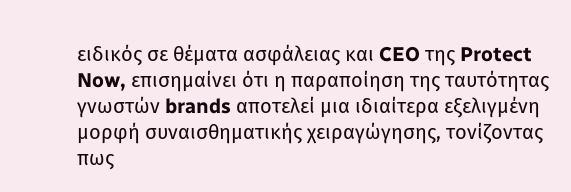ειδικός σε θέματα ασφάλειας και CEO της Protect Now, επισημαίνει ότι η παραποίηση της ταυτότητας γνωστών brands αποτελεί μια ιδιαίτερα εξελιγμένη μορφή συναισθηματικής χειραγώγησης, τονίζοντας πως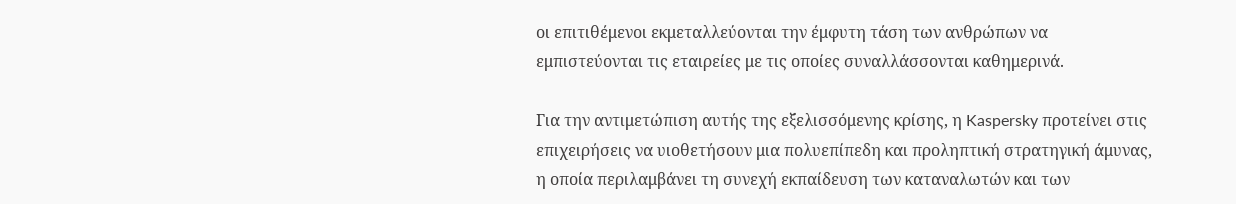οι επιτιθέμενοι εκμεταλλεύονται την έμφυτη τάση των ανθρώπων να εμπιστεύονται τις εταιρείες με τις οποίες συναλλάσσονται καθημερινά.

Για την αντιμετώπιση αυτής της εξελισσόμενης κρίσης, η Kaspersky προτείνει στις επιχειρήσεις να υιοθετήσουν μια πολυεπίπεδη και προληπτική στρατηγική άμυνας, η οποία περιλαμβάνει τη συνεχή εκπαίδευση των καταναλωτών και των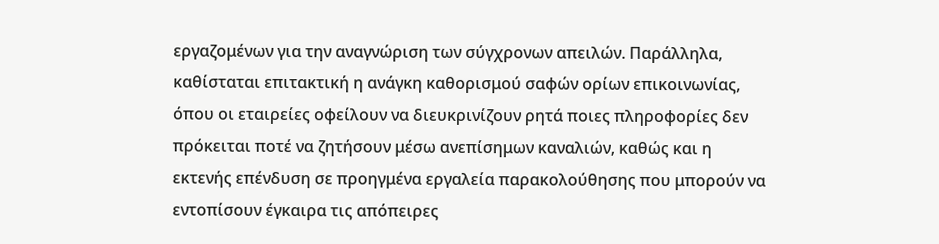εργαζομένων για την αναγνώριση των σύγχρονων απειλών. Παράλληλα, καθίσταται επιτακτική η ανάγκη καθορισμού σαφών ορίων επικοινωνίας, όπου οι εταιρείες οφείλουν να διευκρινίζουν ρητά ποιες πληροφορίες δεν πρόκειται ποτέ να ζητήσουν μέσω ανεπίσημων καναλιών, καθώς και η εκτενής επένδυση σε προηγμένα εργαλεία παρακολούθησης που μπορούν να εντοπίσουν έγκαιρα τις απόπειρες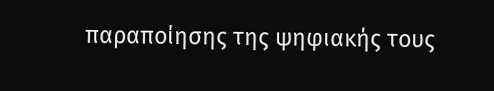παραποίησης της ψηφιακής τους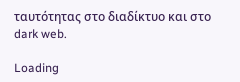ταυτότητας στο διαδίκτυο και στο dark web.

Loading